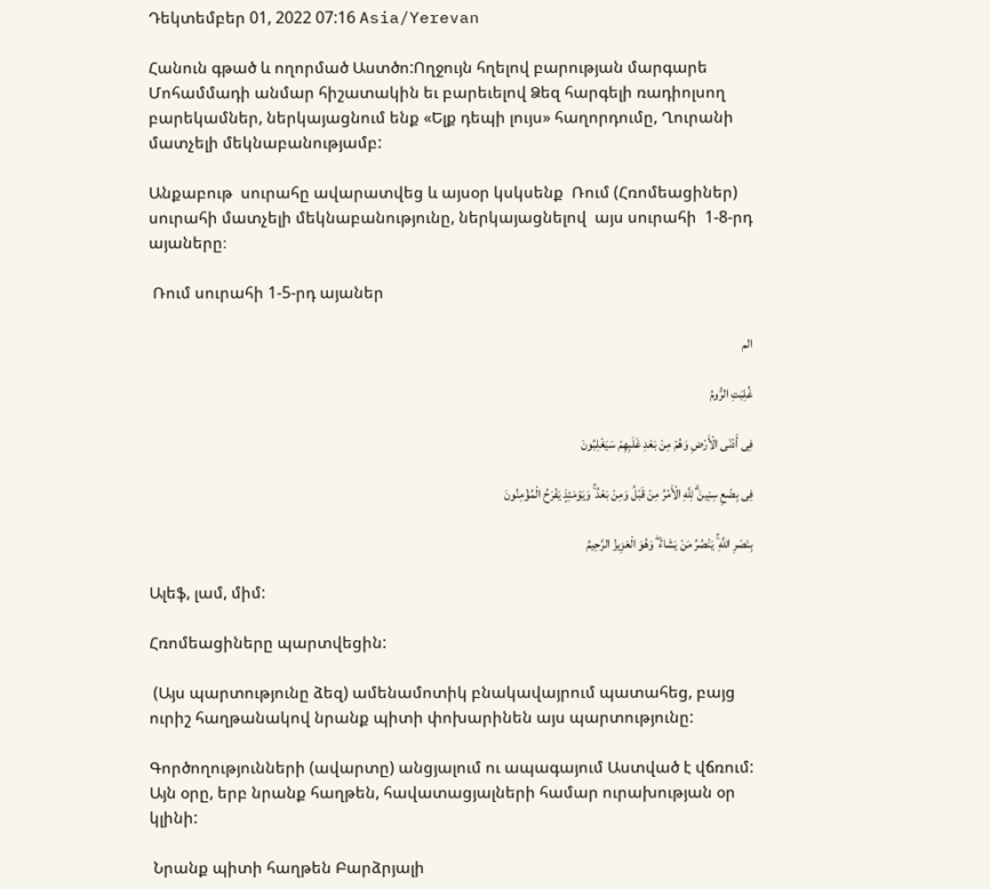Դեկտեմբեր 01, 2022 07:16 Asia/Yerevan

Հանուն գթած և ողորմած Աստծո:Ողջույն հղելով բարության մարգարե Մոհամմադի անմար հիշատակին եւ բարեւելով Ձեզ հարգելի ռադիոլսող բարեկամներ, ներկայացնում ենք «Ելք դեպի լույս» հաղորդումը, Ղուրանի մատչելի մեկնաբանությամբ:

Անքաբութ  սուրահը ավարատվեց և այսօր կսկսենք  Ռում (Հռոմեացիներ) սուրահի մատչելի մեկնաբանությունը, ներկայացնելով  այս սուրահի  1-8-րդ այաները։

 Ռում սուրահի 1-5-րդ այաներ

الم

غُلِبَتِ الرُّومُ

فِی أَدْنَى الْأَرْضِ وَهُمْ مِنْ بَعْدِ غَلَبِهِمْ سَیَغْلِبُونَ

فِی بِضْعِ سِنِینَ ۗ لِلَّهِ الْأَمْرُ مِنْ قَبْلُ وَمِنْ بَعْدُ ۚ وَیَوْمَئِذٍ یَفْرَحُ الْمُؤْمِنُونَ

بِنَصْرِ اللَّهِ ۚ یَنْصُرُ مَنْ یَشَاءُ ۖ وَهُوَ الْعَزِیزُ الرَّحِیمُ

Ալեֆ, լամ, միմ:

Հռոմեացիները պարտվեցին:

 (Այս պարտությունը ձեզ) ամենամոտիկ բնակավայրում պատահեց, բայց ուրիշ հաղթանակով նրանք պիտի փոխարինեն այս պարտությունը:

Գործողությունների (ավարտը) անցյալում ու ապագայում Աստված է վճռում: Այն օրը, երբ նրանք հաղթեն, հավատացյալների համար ուրախության օր կլինի:

 Նրանք պիտի հաղթեն Բարձրյալի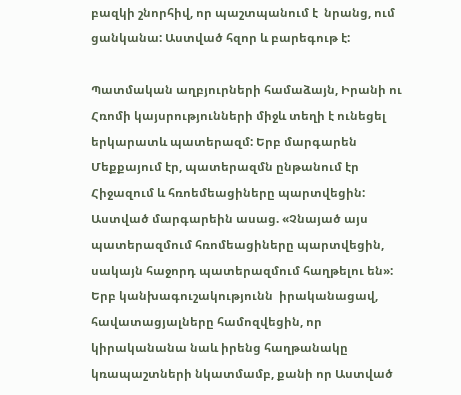բազկի շնորհիվ, որ պաշտպանում է  նրանց, ում ցանկանա: Աստված հզոր և բարեգութ է:

Պատմական աղբյուրների համաձայն, Իրանի ու Հռոմի կայսրությունների միջև տեղի է ունեցել երկարատև պատերազմ: Երբ մարգարեն Մեքքայում էր, պատերազմն ընթանում էր Հիջազում և հռոեմեացիները պարտվեցին: Աստված մարգարեին ասաց. «Չնայած այս պատերազմում հռոմեացիները պարտվեցին, սակայն հաջորդ պատերազմում հաղթելու են»: Երբ կանխագուշակությունն  իրականացավ, հավատացյալները համոզվեցին, որ կիրականանա նաև իրենց հաղթանակը կռապաշտների նկատմամբ, քանի որ Աստված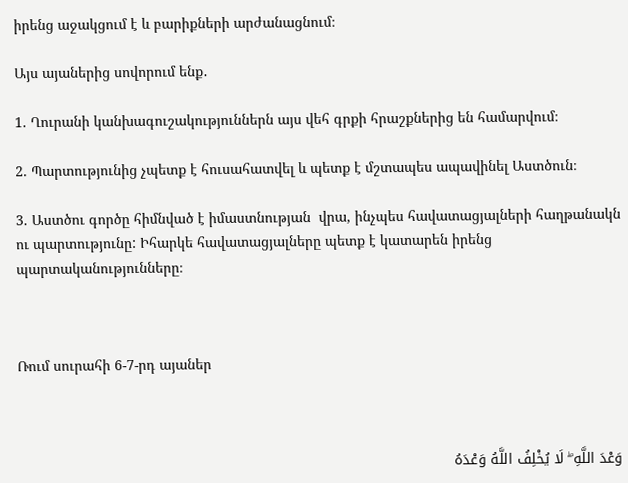իրենց աջակցում է և բարիքների արժանացնում։

Այս այաներից սովորում ենք․

1. Ղուրանի կանխագուշակություններն այս վեհ գրքի հրաշքներից են համարվում։

2. Պարտությունից չպետք է հուսահատվել և պետք է մշտապես ապավինել Աստծուն։

3. Աստծու գործը հիմնված է իմաստնության  վրա, ինչպես հավատացյալների հաղթանակն ու պարտությունը: Իհարկե հավատացյալները պետք է կատարեն իրենց պարտականությունները։



Ռում սուրահի 6-7-րդ այաներ



وَعْدَ اللَّهِ ۖ لَا یُخْلِفُ اللَّهُ وَعْدَهُ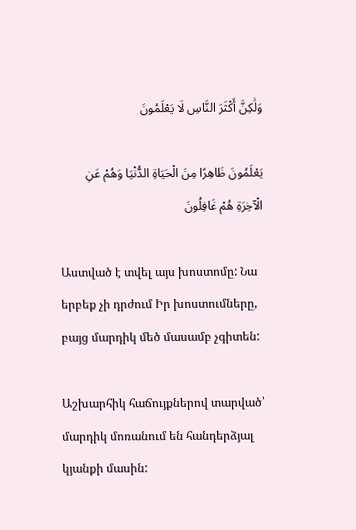وَلَٰکِنَّ أَکْثَرَ النَّاسِ لَا یَعْلَمُونَ

یَعْلَمُونَ ظَاهِرًا مِنَ الْحَیَاةِ الدُّنْیَا وَهُمْ عَنِ الْآخِرَةِ هُمْ غَافِلُونَ

Աստված է տվել այս խոստոմը: Նա երբեք չի դրժում Իր խոստումները, բայց մարդիկ մեծ մասամբ չգիտեն:

Աշխարհիկ հաճույքներով տարված՝ մարդիկ մոռանում են հանդերձյալ կյանքի մասին: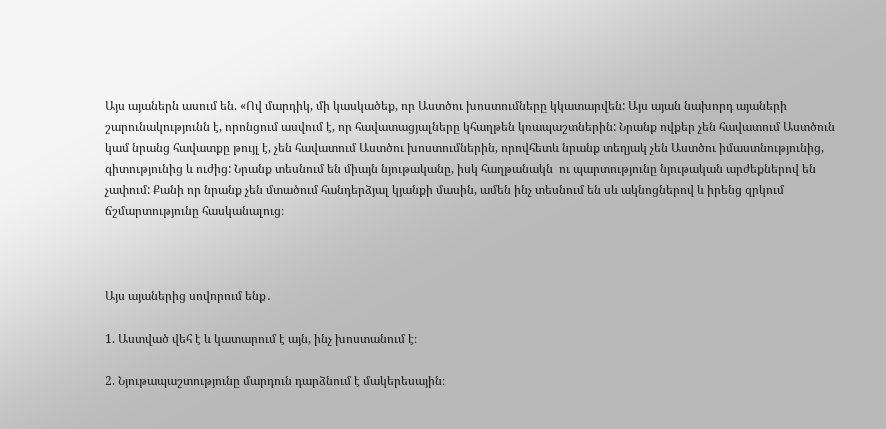Այս այաներն ասում են. «Ով մարդիկ, մի կասկածեք, որ Աստծու խոստումները կկատարվեն: Այս այան նախորդ այաների շարունակությունն է, որոնցում ասվում է, որ հավատացյալները կհաղթեն կռապաշտներին: Նրանք ովքեր չեն հավատում Աստծուն կամ նրանց հավատքը թույլ է, չեն հավատում Աստծու խոստումներին, որովհետև նրանք տեղյակ չեն Աստծու իմաստնությունից, գիտությունից և ուժից: Նրանք տեսնում են միայն նյութականը, իսկ հաղթանակն  ու պարտությունը նյութական արժեքներով են չափում: Քանի որ նրանք չեն մտածում հանդերձյալ կյանքի մասին, ամեն ինչ տեսնում են սև ակնոցներով և իրենց զրկում ճշմարտությունը հասկանալուց։



Այս այաներից սովորում ենք․

1. Աստված վեհ է և կատարում է այն, ինչ խոստանում է։

2. Նյութապաշտությունը մարդուն դարձնում է մակերեսային։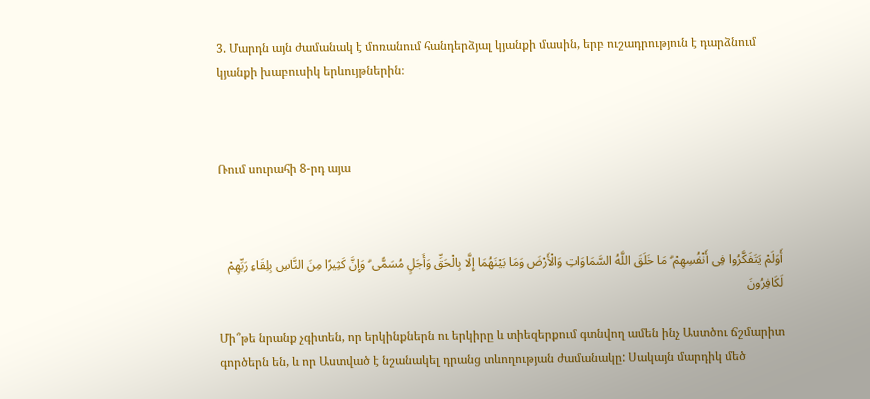3. Մարդն այն ժամանակ է մոռանում հանդերձյալ կյանքի մասին, երբ ուշադրություն է դարձնում կյանքի խաբուսիկ երևույթներին։



Ռում սուրահի 8-րդ այա



أَوَلَمْ یَتَفَکَّرُوا فِی أَنْفُسِهِمْ ۗ مَا خَلَقَ اللَّهُ السَّمَاوَاتِ وَالْأَرْضَ وَمَا بَیْنَهُمَا إِلَّا بِالْحَقِّ وَأَجَلٍ مُسَمًّى ۗ وَإِنَّ کَثِیرًا مِنَ النَّاسِ بِلِقَاءِ رَبِّهِمْ لَکَافِرُونَ

Մի՞թե նրանք չգիտեն, որ երկինքներն ու երկիրը և տիեզերքում գտնվող ամեն ինչ Աստծու ճշմարիտ գործերն են, և որ Աստված է նշանակել դրանց տևողության ժամանակը: Սակայն մարդիկ մեծ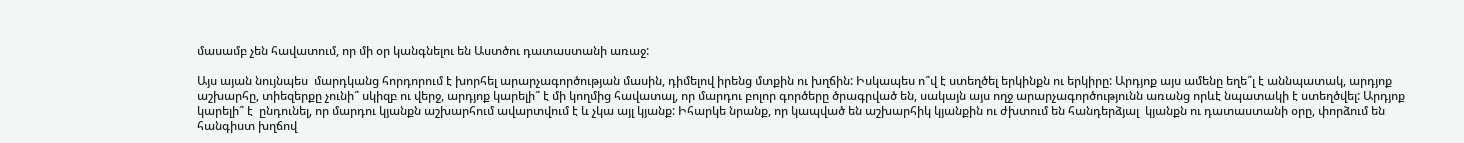մասամբ չեն հավատում, որ մի օր կանգնելու են Աստծու դատաստանի առաջ:

Այս այան նույնպես  մարդկանց հորդորում է խորհել արարչագործության մասին, դիմելով իրենց մտքին ու խղճին: Իսկապես ո՞վ է ստեղծել երկինքն ու երկիրը: Արդյոք այս ամենը եղե՞լ է աննպատակ, արդյոք աշխարհը, տիեզերքը չունի՞ սկիզբ ու վերջ, արդյոք կարելի՞ է մի կողմից հավատալ, որ մարդու բոլոր գործերը ծրագրված են, սակայն այս ողջ արարչագործությունն առանց որևէ նպատակի է ստեղծվել: Արդյոք կարելի՞ է  ընդունել, որ մարդու կյանքն աշխարհում ավարտվում է և չկա այլ կյանք: Իհարկե նրանք, որ կապված են աշխարհիկ կյանքին ու ժխտում են հանդերձյալ  կյանքն ու դատաստանի օրը, փորձում են հանգիստ խղճով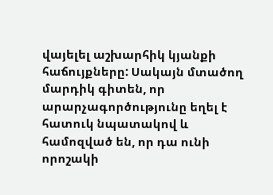վայելել աշխարհիկ կյանքի հաճույքները: Սակայն մտածող մարդիկ գիտեն, որ արարչագործությունը եղել է հատուկ նպատակով և համոզված են, որ դա ունի որոշակի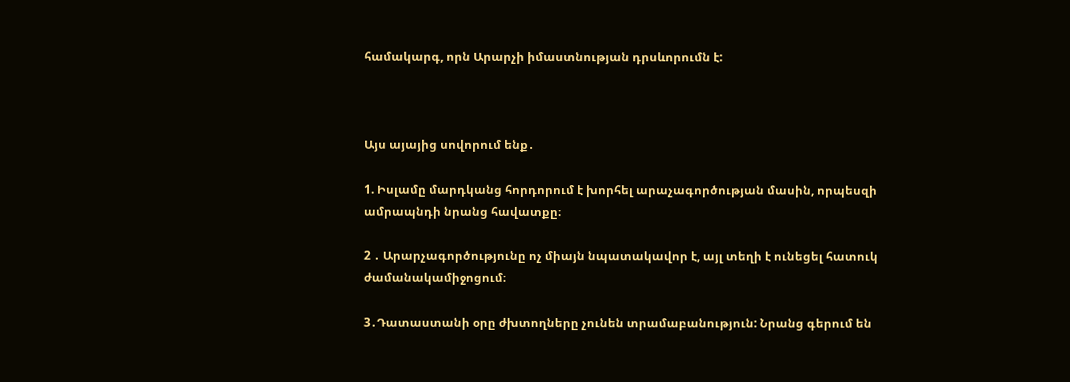համակարգ, որն Արարչի իմաստնության դրսևորումն է:



Այս այայից սովորում ենք․

1. Իսլամը մարդկանց հորդորում է խորհել արաչագործության մասին, որպեսզի ամրապնդի նրանց հավատքը։

2 ․ Արարչագործությունը ոչ միայն նպատակավոր է, այլ տեղի է ունեցել հատուկ ժամանակամիջոցում։

3․Դատաստանի օրը ժխտողները չունեն տրամաբանություն: Նրանց գերում են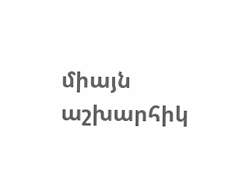միայն  աշխարհիկ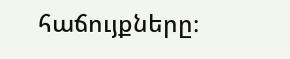հաճույքները։